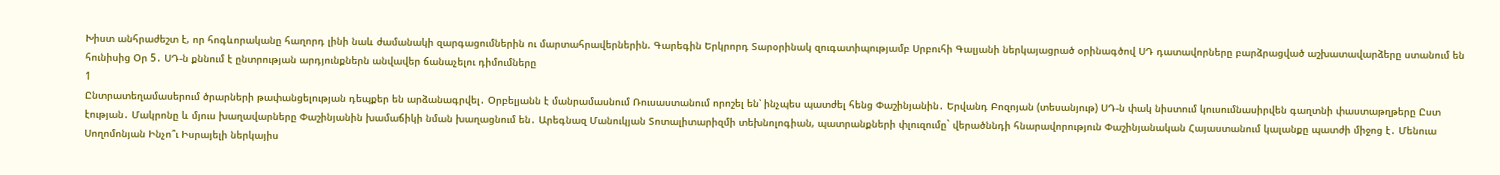Խիստ անհրաժեշտ է, որ հոգևորականը հաղորդ լինի նաև ժամանակի զարգացումներին ու մարտահրավերներին. Գարեգին Երկրորդ Տարօրինակ զուգատիպությամբ Սրբուհի Գալյանի ներկայացրած օրինագծով ՍԴ դատավորները բարձրացված աշխատավարձերը ստանում են հունիսից Օր 5․ ՍԴ-ն քննում է ընտրության արդյունքներն անվավեր ճանաչելու դիմումները
1
Ընտրատեղամասերում ծրարների թափանցելության դեպքեր են արձանագրվել․ Օրբելյանն է մանրամասնում Ռուսաստանում որոշել են՝ ինչպես պատժել հենց Փաշինյանին․ Երվանդ Բոզոյան (տեսանյութ) ՍԴ-ն փակ նիստում կուսումնասիրվեն գաղտնի փաստաթղթերը Ըստ էության․ Մակրոնը և մյուս խաղավարները Փաշինյանին խամաճիկի նման խաղացնում են․ Արեգնազ Մանուկյան Տոտալիտարիզմի տեխնոլոգիան, պատրանքների փլուզումը` վերածննդի հնարավորություն Փաշինյանական Հայաստանում կալանքը պատժի միջոց է․ Մենուա Սողոմոնյան Ինչո՞ւ Իսրայելի ներկայիս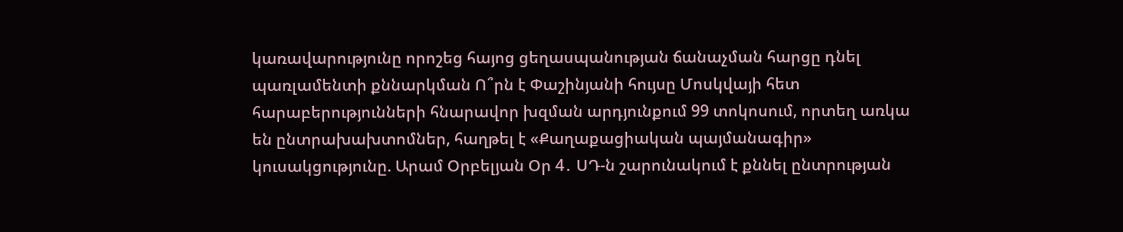կառավարությունը որոշեց հայոց ցեղասպանության ճանաչման հարցը դնել պառլամենտի քննարկման Ո՞րն է Փաշինյանի հույսը Մոսկվայի հետ հարաբերությունների հնարավոր խզման արդյունքում 99 տոկոսում, որտեղ առկա են ընտրախախտոմներ, հաղթել է «Քաղաքացիական պայմանագիր» կուսակցությունը. Արամ Օրբելյան Օր 4․ ՍԴ-ն շարունակում է քննել ընտրության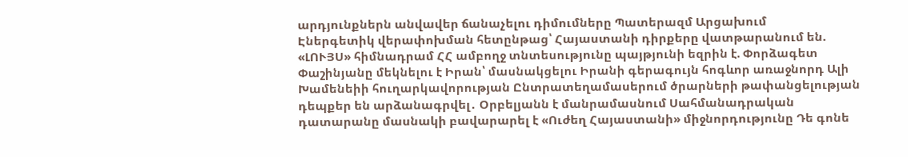արդյունքներն անվավեր ճանաչելու դիմումները Պատերազմ Արցախում
Էներգետիկ վերափոխման հետընթաց՝ Հայաստանի դիրքերը վատթարանում են. «ԼՈՒՅՍ» հիմնադրամ ՀՀ ամբողջ տնտեսությունը պայթյունի եզրին է. Փորձագետ Փաշինյանը մեկնելու է Իրան՝ մասնակցելու Իրանի գերագույն հոգևոր առաջնորդ Ալի Խամենեիի հուղարկավորության Ընտրատեղամասերում ծրարների թափանցելության դեպքեր են արձանագրվել․ Օրբելյանն է մանրամասնում Սահմանադրական դատարանը մասնակի բավարարել է «Ուժեղ Հայաստանի» միջնորդությունը Դե գոնե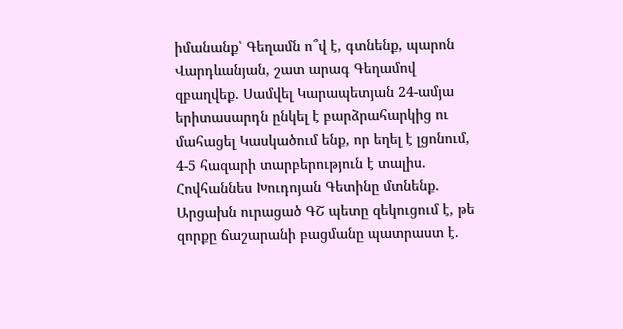իմանանք՝ Գեղամն ո՞վ է, գտնենք, պարոն Վարդևանյան, շատ արագ Գեղամով զբաղվեք. Սամվել Կարապետյան 24-ամյա երիտասարդն ընկել է բարձրահարկից ու մահացել Կասկածում ենք, որ եղել է լցոնում, 4-5 հազարի տարբերություն է տալիս. Հովհաննես Խուդոյան Գետինը մտնենք. Արցախն ուրացած ԳՇ պետը զեկուցում է, թե զորքը ճաշարանի բացմանը պատրաստ է.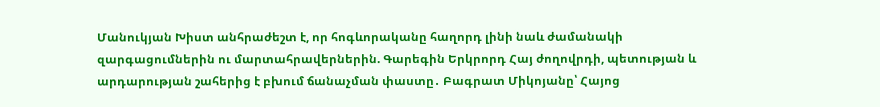Մանուկյան Խիստ անհրաժեշտ է, որ հոգևորականը հաղորդ լինի նաև ժամանակի զարգացումներին ու մարտահրավերներին. Գարեգին Երկրորդ Հայ ժողովրդի, պետության և արդարության շահերից է բխում ճանաչման փաստը․ Բագրատ Միկոյանը՝ Հայոց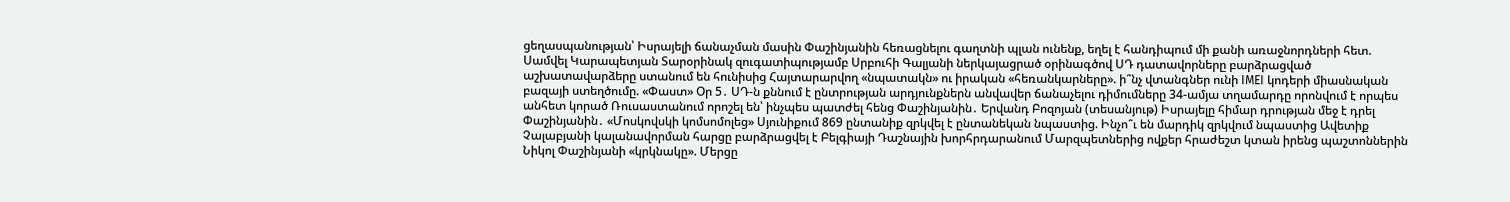ցեղասպանության՝ Իսրայելի ճանաչման մասին Փաշինյանին հեռացնելու գաղտնի պլան ունենք, եղել է հանդիպում մի քանի առաջնորդների հետ. Սամվել Կարապետյան Տարօրինակ զուգատիպությամբ Սրբուհի Գալյանի ներկայացրած օրինագծով ՍԴ դատավորները բարձրացված աշխատավարձերը ստանում են հունիսից Հայտարարվող «նպատակն» ու իրական «հեռանկարները». ի՞նչ վտանգներ ունի IMEI կոդերի միասնական բազայի ստեղծումը. «Փաստ» Օր 5․ ՍԴ-ն քննում է ընտրության արդյունքներն անվավեր ճանաչելու դիմումները 34-ամյա տղամարդը որոնվում է որպես անհետ կորած Ռուսաստանում որոշել են՝ ինչպես պատժել հենց Փաշինյանին․ Երվանդ Բոզոյան (տեսանյութ) Իսրայելը հիմար դրության մեջ է դրել Փաշինյանին․ «Մոսկովսկի կոմսոմոլեց» Սյունիքում 869 ընտանիք զրկվել է ընտանեկան նպաստից. Ինչո՞ւ են մարդիկ զրկվում նպաստից Ավետիք Չալաբյանի կալանավորման հարցը բարձրացվել է Բելգիայի Դաշնային խորհրդարանում Մարզպետներից ովքեր հրաժեշտ կտան իրենց պաշտոններին Նիկոլ Փաշինյանի «կրկնակը». Մերցը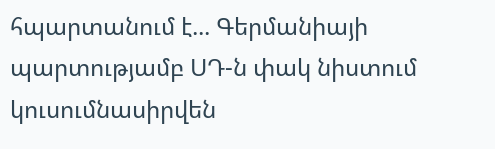հպարտանում է... Գերմանիայի պարտությամբ ՍԴ-ն փակ նիստում կուսումնասիրվեն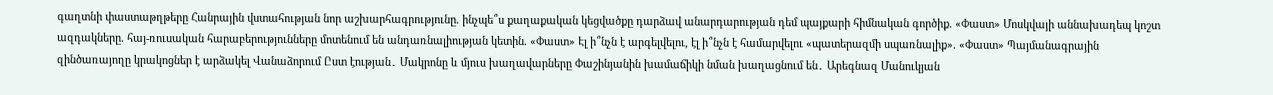գաղտնի փաստաթղթերը Հանրային վստահության նոր աշխարհագրությունը. ինչպե՞ս քաղաքական կեցվածքը դարձավ անարդարության դեմ պայքարի հիմնական գործիք. «Փաստ» Մոսկվայի աննախադեպ կոշտ ազդակները. հայ-ռուսական հարաբերությունները մոտենում են անդառնալիության կետին. «Փաստ» Էլ ի՞նչն է արգելվելու, էլ ի՞նչն է համարվելու «պատերազմի սպառնալիք». «Փաստ» Պայմանագրային զինծառայողը կրակոցներ է արձակել Վանաձորում Ըստ էության․ Մակրոնը և մյուս խաղավարները Փաշինյանին խամաճիկի նման խաղացնում են․ Արեգնազ Մանուկյան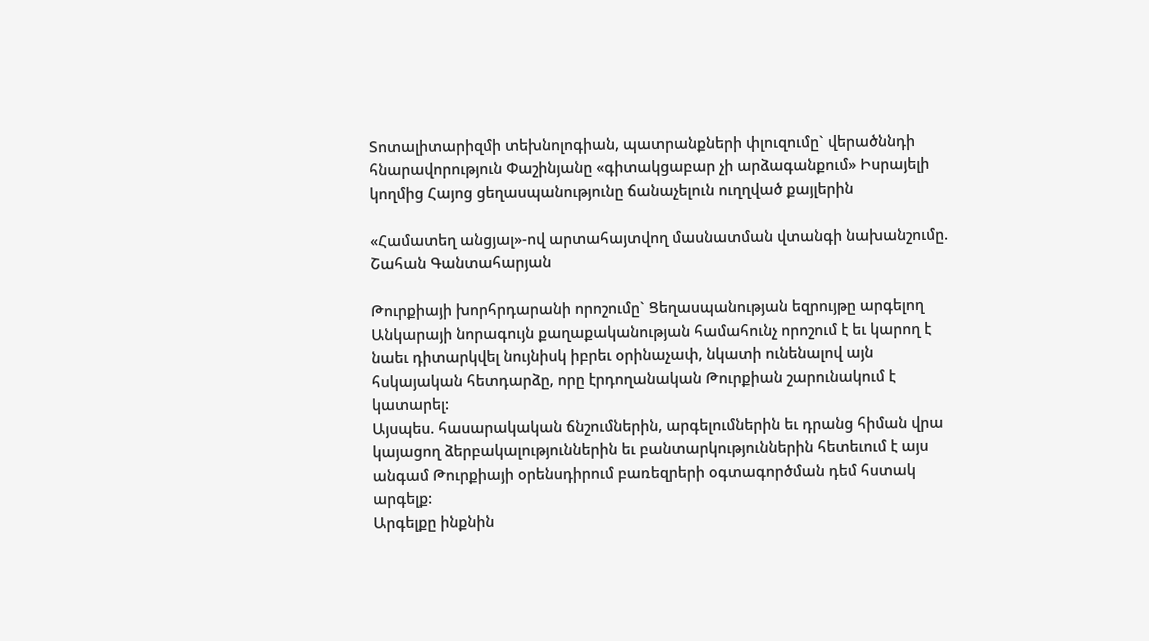Տոտալիտարիզմի տեխնոլոգիան, պատրանքների փլուզումը` վերածննդի հնարավորություն Փաշինյանը «գիտակցաբար չի արձագանքում» Իսրայելի կողմից Հայոց ցեղասպանությունը ճանաչելուն ուղղված քայլերին

«Համատեղ անցյալ»-ով արտահայտվող մասնատման վտանգի նախանշումը. Շահան Գանտահարյան

Թուրքիայի խորհրդարանի որոշումը` Ցեղասպանության եզրույթը արգելող Անկարայի նորագույն քաղաքականության համահունչ որոշում է եւ կարող է նաեւ դիտարկվել նույնիսկ իբրեւ օրինաչափ, նկատի ունենալով այն հսկայական հետդարձը, որը էրդողանական Թուրքիան շարունակում է կատարել:
Այսպես. հասարակական ճնշումներին, արգելումներին եւ դրանց հիման վրա կայացող ձերբակալություններին եւ բանտարկություններին հետեւում է այս անգամ Թուրքիայի օրենսդիրում բառեզրերի օգտագործման դեմ հստակ արգելք:
Արգելքը ինքնին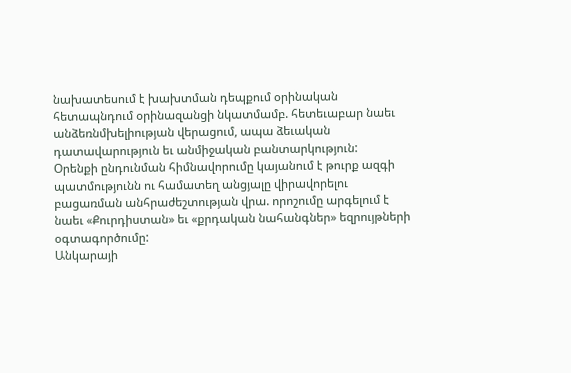նախատեսում է խախտման դեպքում օրինական հետապնդում օրինազանցի նկատմամբ. հետեւաբար նաեւ անձեռնմխելիության վերացում, ապա ձեւական դատավարություն եւ անմիջական բանտարկություն:
Օրենքի ընդունման հիմնավորումը կայանում է թուրք ազգի պատմությունն ու համատեղ անցյալը վիրավորելու բացառման անհրաժեշտության վրա. որոշումը արգելում է նաեւ «Քուրդիստան» եւ «քրդական նահանգներ» եզրույթների օգտագործումը:
Անկարայի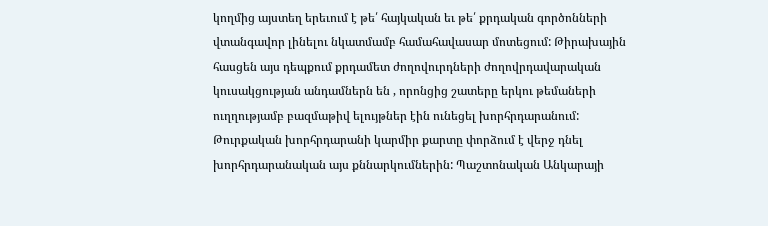կողմից այստեղ երեւում է թե՛ հայկական եւ թե՛ քրդական գործոնների վտանգավոր լինելու նկատմամբ համահավասար մոտեցում: Թիրախային հասցեն այս դեպքում քրդամետ ժողովուրդների ժողովրդավարական կուսակցության անդամներն են , որոնցից շատերը երկու թեմաների ուղղությամբ բազմաթիվ ելույթներ էին ունեցել խորհրդարանում:
Թուրքական խորհրդարանի կարմիր քարտը փորձում է վերջ դնել խորհրդարանական այս քննարկումներին: Պաշտոնական Անկարայի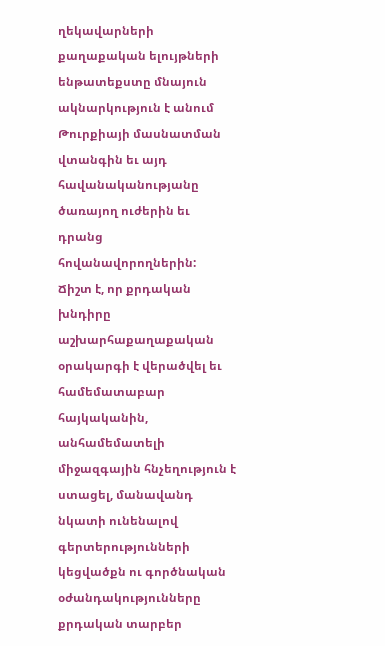ղեկավարների քաղաքական ելույթների ենթատեքստը մնայուն ակնարկություն է անում Թուրքիայի մասնատման վտանգին եւ այդ հավանականությանը ծառայող ուժերին եւ դրանց հովանավորողներին:
Ճիշտ է, որ քրդական խնդիրը աշխարհաքաղաքական օրակարգի է վերածվել եւ համեմատաբար հայկականին, անհամեմատելի միջազգային հնչեղություն է ստացել, մանավանդ նկատի ունենալով գերտերությունների կեցվածքն ու գործնական օժանդակությունները քրդական տարբեր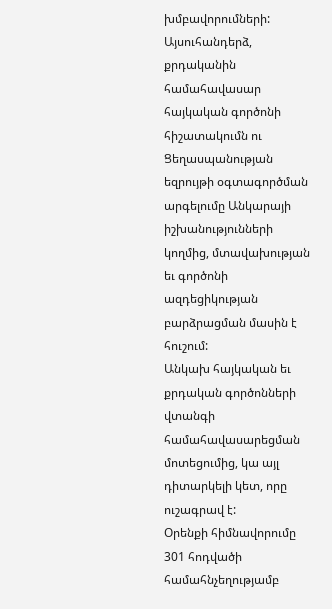խմբավորումների: Այսուհանդերձ, քրդականին համահավասար հայկական գործոնի հիշատակումն ու Ցեղասպանության եզրույթի օգտագործման արգելումը Անկարայի իշխանությունների կողմից, մտավախության եւ գործոնի ազդեցիկության բարձրացման մասին է հուշում:
Անկախ հայկական եւ քրդական գործոնների վտանգի համահավասարեցման մոտեցումից, կա այլ դիտարկելի կետ, որը ուշագրավ է:
Օրենքի հիմնավորումը 301 հոդվածի համահնչեղությամբ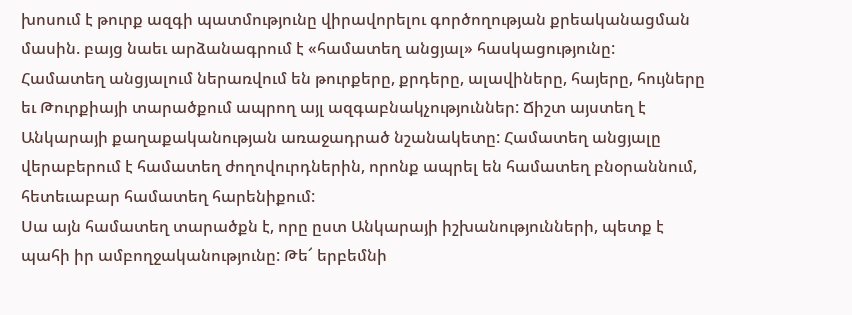խոսում է թուրք ազգի պատմությունը վիրավորելու գործողության քրեականացման մասին. բայց նաեւ արձանագրում է «համատեղ անցյալ» հասկացությունը:
Համատեղ անցյալում ներառվում են թուրքերը, քրդերը, ալավիները, հայերը, հույները եւ Թուրքիայի տարածքում ապրող այլ ազգաբնակչություններ: Ճիշտ այստեղ է Անկարայի քաղաքականության առաջադրած նշանակետը: Համատեղ անցյալը վերաբերում է համատեղ ժողովուրդներին, որոնք ապրել են համատեղ բնօրաննում, հետեւաբար համատեղ հարենիքում:
Սա այն համատեղ տարածքն է, որը ըստ Անկարայի իշխանությունների, պետք է պահի իր ամբողջականությունը: Թե՜ երբեմնի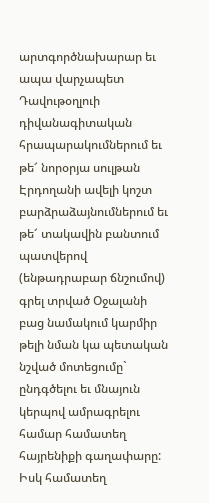արտգործնախարար եւ ապա վարչապետ Դավութօղլուի դիվանագիտական հրապարակումներում եւ թե՜ նորօրյա սուլթան Էրդողանի ավելի կոշտ բարձրաձայնումներում եւ թե՜ տակավին բանտում պատվերով (ենթադրաբար ճնշումով) գրել տրված Օջալանի բաց նամակում կարմիր թելի նման կա պետական նշված մոտեցումը` ընդգծելու եւ մնայուն կերպով ամրագրելու համար համատեղ հայրենիքի գաղափարը:
Իսկ համատեղ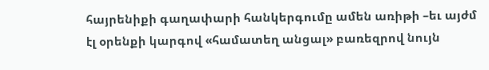հայրենիքի գաղափարի հանկերգումը ամեն առիթի –եւ այժմ էլ օրենքի կարգով «համատեղ անցալ» բառեզրով նույն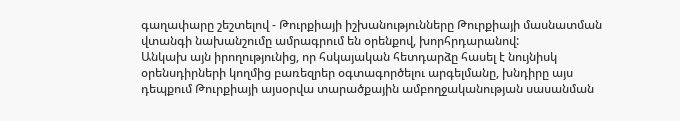գաղափարը շեշտելով - Թուրքիայի իշխանությունները Թուրքիայի մասնատման վտանգի նախանշումը ամրագրում են օրենքով, խորհրդարանով:
Անկախ այն իրողությունից, որ հսկայական հետդարձը հասել է նույնիսկ օրենսդիրների կողմից բառեզրեր օգտագործելու արգելմանը, խնդիրը այս դեպքում Թուրքիայի այսօրվա տարածքային ամբողջականության սասանման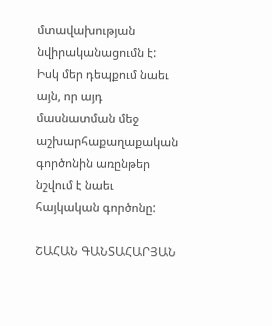մտավախության նվիրականացումն է:
Իսկ մեր դեպքում նաեւ այն, որ այդ մասնատման մեջ աշխարհաքաղաքական գործոնին առընթեր նշվում է նաեւ հայկական գործոնը:

ՇԱՀԱՆ ԳԱՆՏԱՀԱՐՅԱՆ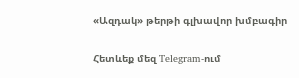«Ազդակ» թերթի գլխավոր խմբագիր

Հետևեք մեզ Telegram-ում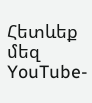Հետևեք մեզ YouTube-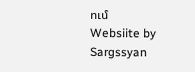ում
Websiite by Sargssyan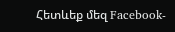Հետևեք մեզ Facebook-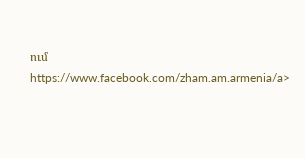ում https://www.facebook.com/zham.am.armenia/a>